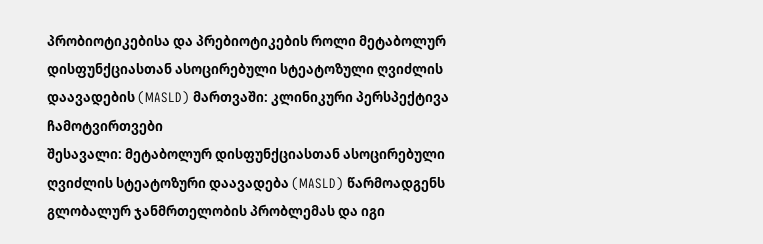პრობიოტიკებისა და პრებიოტიკების როლი მეტაბოლურ დისფუნქციასთან ასოცირებული სტეატოზული ღვიძლის დაავადების (MASLD) მართვაში: კლინიკური პერსპექტივა
ჩამოტვირთვები
შესავალი: მეტაბოლურ დისფუნქციასთან ასოცირებული ღვიძლის სტეატოზური დაავადება (MASLD) წარმოადგენს გლობალურ ჯანმრთელობის პრობლემას და იგი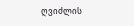ღვიძლის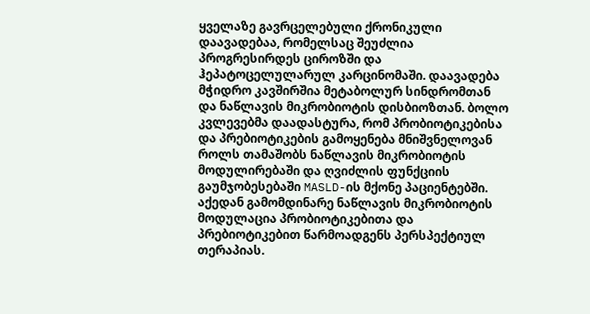ყველაზე გავრცელებული ქრონიკული დაავადებაა, რომელსაც შეუძლია პროგრესირდეს ციროზში და ჰეპატოცელულარულ კარცინომაში. დაავადება მჭიდრო კავშირშია მეტაბოლურ სინდრომთან და ნაწლავის მიკრობიოტის დისბიოზთან. ბოლო კვლევებმა დაადასტურა, რომ პრობიოტიკებისა და პრებიოტიკების გამოყენება მნიშვნელოვან როლს თამაშობს ნაწლავის მიკრობიოტის მოდულირებაში და ღვიძლის ფუნქციის გაუმჯობესებაში MASLD-ის მქონე პაციენტებში. აქედან გამომდინარე ნაწლავის მიკრობიოტის მოდულაცია პრობიოტიკებითა და პრებიოტიკებით წარმოადგენს პერსპექტიულ თერაპიას.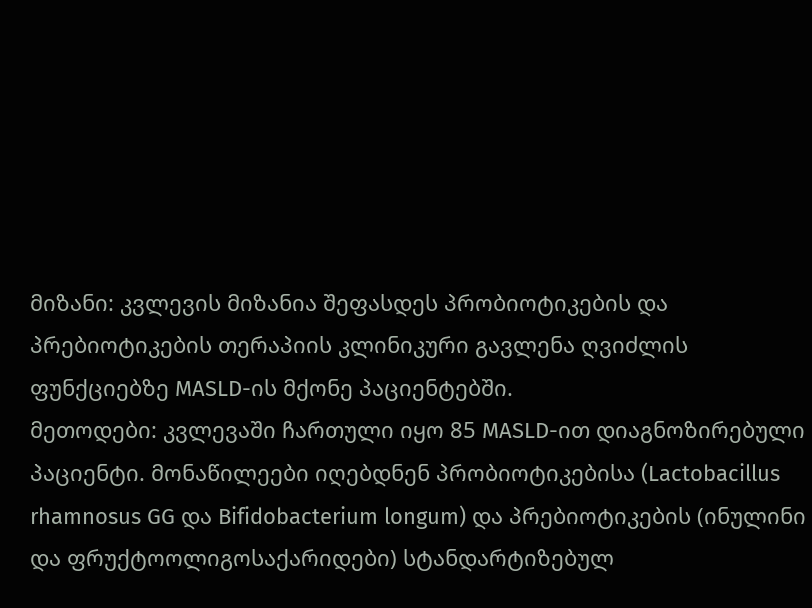მიზანი: კვლევის მიზანია შეფასდეს პრობიოტიკების და პრებიოტიკების თერაპიის კლინიკური გავლენა ღვიძლის ფუნქციებზე MASLD-ის მქონე პაციენტებში.
მეთოდები: კვლევაში ჩართული იყო 85 MASLD-ით დიაგნოზირებული პაციენტი. მონაწილეები იღებდნენ პრობიოტიკებისა (Lactobacillus rhamnosus GG და Bifidobacterium longum) და პრებიოტიკების (ინულინი და ფრუქტოოლიგოსაქარიდები) სტანდარტიზებულ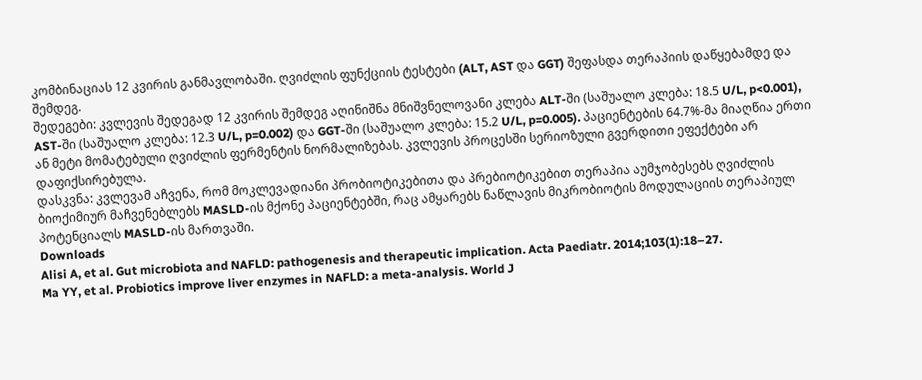კომბინაციას 12 კვირის განმავლობაში. ღვიძლის ფუნქციის ტესტები (ALT, AST და GGT) შეფასდა თერაპიის დაწყებამდე და შემდეგ.
შედეგები: კვლევის შედეგად 12 კვირის შემდეგ აღინიშნა მნიშვნელოვანი კლება ALT-ში (საშუალო კლება: 18.5 U/L, p<0.001), AST-ში (საშუალო კლება: 12.3 U/L, p=0.002) და GGT-ში (საშუალო კლება: 15.2 U/L, p=0.005). პაციენტების 64.7%-მა მიაღწია ერთი ან მეტი მომატებული ღვიძლის ფერმენტის ნორმალიზებას. კვლევის პროცესში სერიოზული გვერდითი ეფექტები არ დაფიქსირებულა.
დასკვნა: კვლევამ აჩვენა, რომ მოკლევადიანი პრობიოტიკებითა და პრებიოტიკებით თერაპია აუმჯობესებს ღვიძლის ბიოქიმიურ მაჩვენებლებს MASLD-ის მქონე პაციენტებში, რაც ამყარებს ნაწლავის მიკრობიოტის მოდულაციის თერაპიულ პოტენციალს MASLD-ის მართვაში.
Downloads
Alisi A, et al. Gut microbiota and NAFLD: pathogenesis and therapeutic implication. Acta Paediatr. 2014;103(1):18–27.
Ma YY, et al. Probiotics improve liver enzymes in NAFLD: a meta-analysis. World J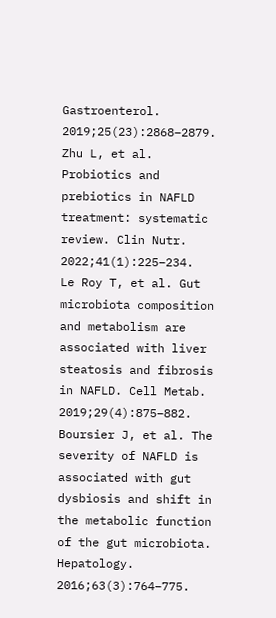Gastroenterol. 2019;25(23):2868–2879.
Zhu L, et al. Probiotics and prebiotics in NAFLD treatment: systematic review. Clin Nutr. 2022;41(1):225–234.
Le Roy T, et al. Gut microbiota composition and metabolism are associated with liver steatosis and fibrosis in NAFLD. Cell Metab. 2019;29(4):875–882.
Boursier J, et al. The severity of NAFLD is associated with gut dysbiosis and shift in the metabolic function of the gut microbiota. Hepatology. 2016;63(3):764–775.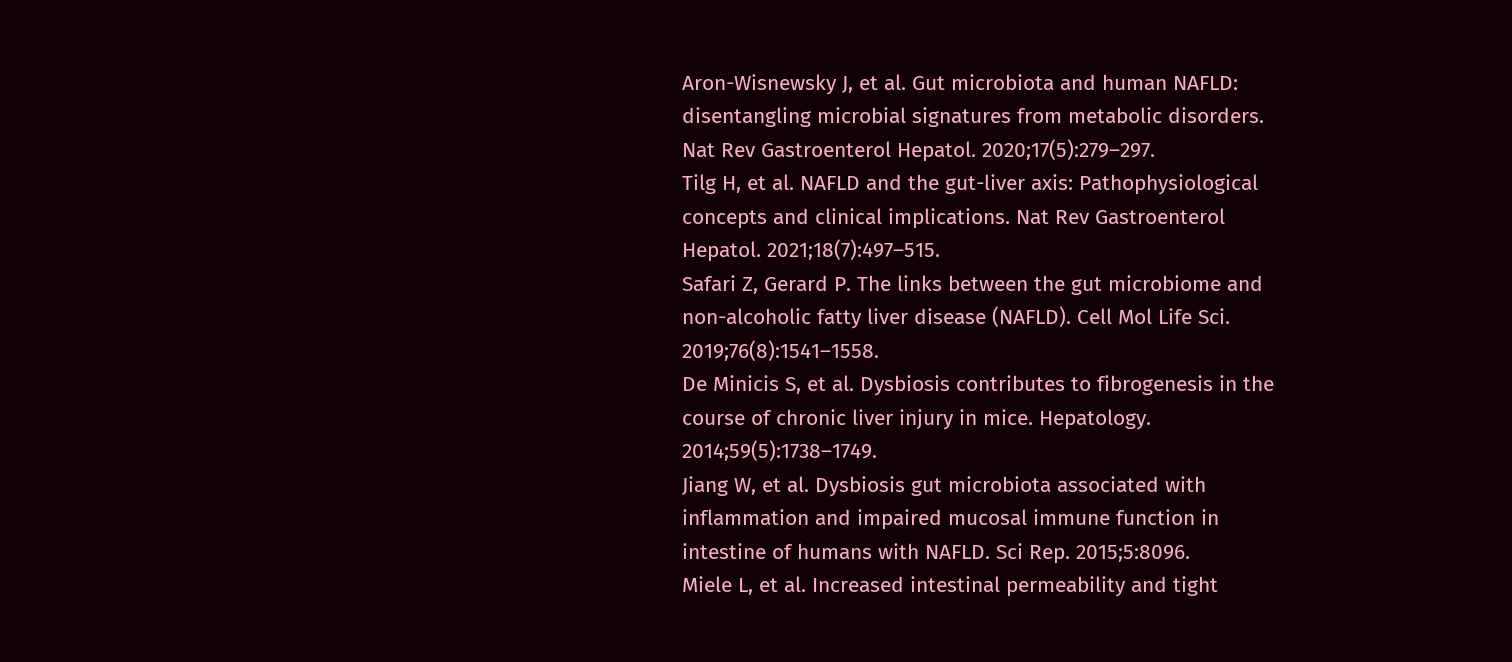Aron-Wisnewsky J, et al. Gut microbiota and human NAFLD: disentangling microbial signatures from metabolic disorders. Nat Rev Gastroenterol Hepatol. 2020;17(5):279–297.
Tilg H, et al. NAFLD and the gut-liver axis: Pathophysiological concepts and clinical implications. Nat Rev Gastroenterol Hepatol. 2021;18(7):497–515.
Safari Z, Gerard P. The links between the gut microbiome and non-alcoholic fatty liver disease (NAFLD). Cell Mol Life Sci. 2019;76(8):1541–1558.
De Minicis S, et al. Dysbiosis contributes to fibrogenesis in the course of chronic liver injury in mice. Hepatology. 2014;59(5):1738–1749.
Jiang W, et al. Dysbiosis gut microbiota associated with inflammation and impaired mucosal immune function in intestine of humans with NAFLD. Sci Rep. 2015;5:8096.
Miele L, et al. Increased intestinal permeability and tight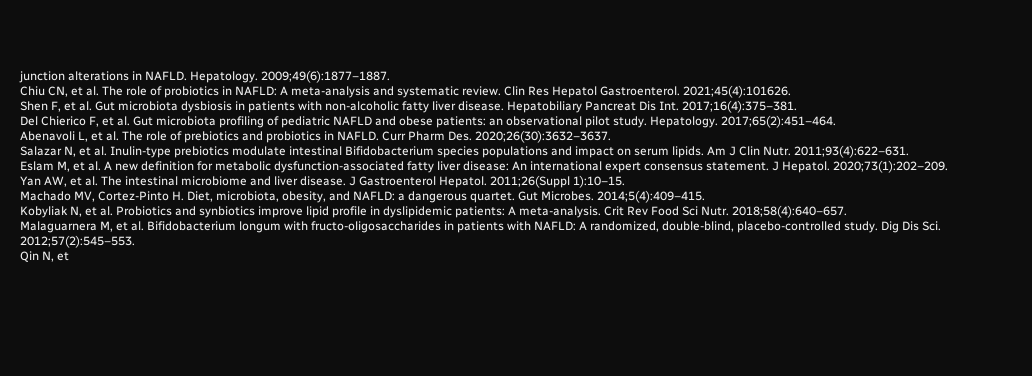junction alterations in NAFLD. Hepatology. 2009;49(6):1877–1887.
Chiu CN, et al. The role of probiotics in NAFLD: A meta-analysis and systematic review. Clin Res Hepatol Gastroenterol. 2021;45(4):101626.
Shen F, et al. Gut microbiota dysbiosis in patients with non-alcoholic fatty liver disease. Hepatobiliary Pancreat Dis Int. 2017;16(4):375–381.
Del Chierico F, et al. Gut microbiota profiling of pediatric NAFLD and obese patients: an observational pilot study. Hepatology. 2017;65(2):451–464.
Abenavoli L, et al. The role of prebiotics and probiotics in NAFLD. Curr Pharm Des. 2020;26(30):3632–3637.
Salazar N, et al. Inulin-type prebiotics modulate intestinal Bifidobacterium species populations and impact on serum lipids. Am J Clin Nutr. 2011;93(4):622–631.
Eslam M, et al. A new definition for metabolic dysfunction-associated fatty liver disease: An international expert consensus statement. J Hepatol. 2020;73(1):202–209.
Yan AW, et al. The intestinal microbiome and liver disease. J Gastroenterol Hepatol. 2011;26(Suppl 1):10–15.
Machado MV, Cortez-Pinto H. Diet, microbiota, obesity, and NAFLD: a dangerous quartet. Gut Microbes. 2014;5(4):409–415.
Kobyliak N, et al. Probiotics and synbiotics improve lipid profile in dyslipidemic patients: A meta-analysis. Crit Rev Food Sci Nutr. 2018;58(4):640–657.
Malaguarnera M, et al. Bifidobacterium longum with fructo-oligosaccharides in patients with NAFLD: A randomized, double-blind, placebo-controlled study. Dig Dis Sci. 2012;57(2):545–553.
Qin N, et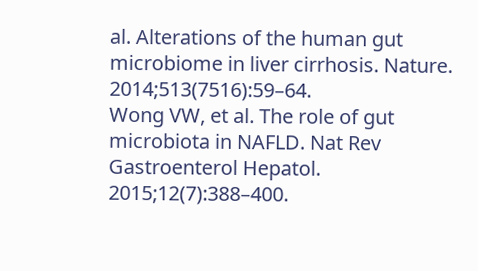al. Alterations of the human gut microbiome in liver cirrhosis. Nature. 2014;513(7516):59–64.
Wong VW, et al. The role of gut microbiota in NAFLD. Nat Rev Gastroenterol Hepatol. 2015;12(7):388–400.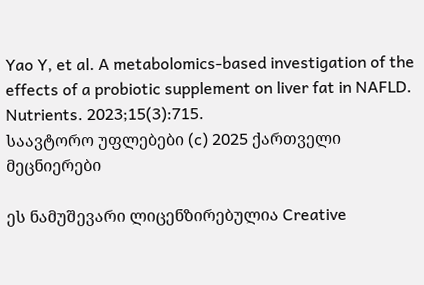Yao Y, et al. A metabolomics-based investigation of the effects of a probiotic supplement on liver fat in NAFLD. Nutrients. 2023;15(3):715.
საავტორო უფლებები (c) 2025 ქართველი მეცნიერები

ეს ნამუშევარი ლიცენზირებულია Creative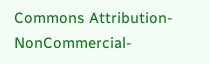Commons Attribution-NonCommercial-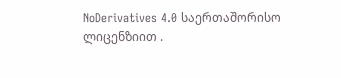NoDerivatives 4.0 საერთაშორისო ლიცენზიით .